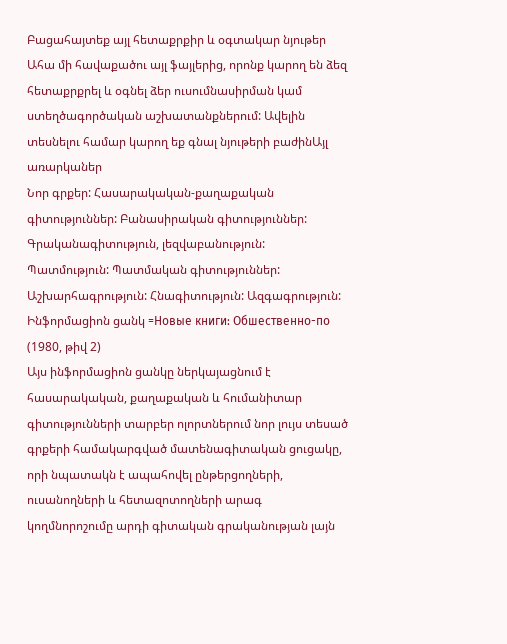Բացահայտեք այլ հետաքրքիր և օգտակար նյութեր
Ահա մի հավաքածու այլ ֆայլերից, որոնք կարող են ձեզ հետաքրքրել և օգնել ձեր ուսումնասիրման կամ ստեղծագործական աշխատանքներում: Ավելին տեսնելու համար կարող եք գնալ նյութերի բաժինԱյլ առարկաներ
Նոր գրքեր: Հասարակական-քաղաքական գիտություններ: Բանասիրական գիտություններ: Գրականագիտություն, լեզվաբանություն: Պատմություն: Պատմական գիտություններ: Աշխարհագրություն: Հնագիտություն: Ազգագրություն: Ինֆորմացիոն ցանկ =Новые книги: Обшественно-по (1980, թիվ 2)
Այս ինֆորմացիոն ցանկը ներկայացնում է հասարակական, քաղաքական և հումանիտար գիտությունների տարբեր ոլորտներում նոր լույս տեսած գրքերի համակարգված մատենագիտական ցուցակը, որի նպատակն է ապահովել ընթերցողների, ուսանողների և հետազոտողների արագ կողմնորոշումը արդի գիտական գրականության լայն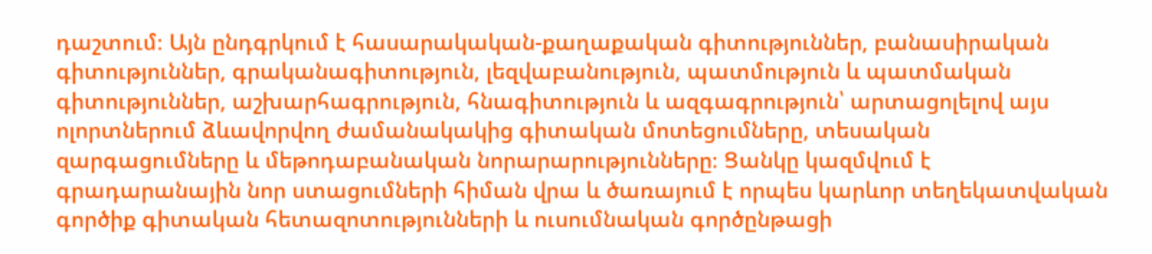դաշտում։ Այն ընդգրկում է հասարակական-քաղաքական գիտություններ, բանասիրական գիտություններ, գրականագիտություն, լեզվաբանություն, պատմություն և պատմական գիտություններ, աշխարհագրություն, հնագիտություն և ազգագրություն՝ արտացոլելով այս ոլորտներում ձևավորվող ժամանակակից գիտական մոտեցումները, տեսական զարգացումները և մեթոդաբանական նորարարությունները։ Ցանկը կազմվում է գրադարանային նոր ստացումների հիման վրա և ծառայում է որպես կարևոր տեղեկատվական գործիք գիտական հետազոտությունների և ուսումնական գործընթացի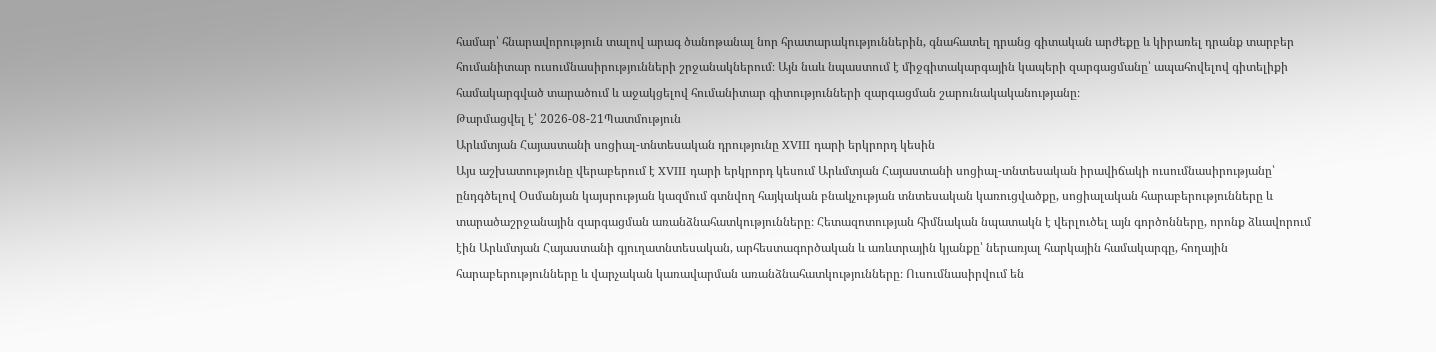համար՝ հնարավորություն տալով արագ ծանոթանալ նոր հրատարակություններին, գնահատել դրանց գիտական արժեքը և կիրառել դրանք տարբեր հումանիտար ուսումնասիրությունների շրջանակներում։ Այն նաև նպաստում է միջգիտակարգային կապերի զարգացմանը՝ ապահովելով գիտելիքի համակարգված տարածում և աջակցելով հումանիտար գիտությունների զարգացման շարունակականությանը։
Թարմացվել է՝ 2026-08-21Պատմություն
Արևմտյան Հայաստանի սոցիալ-տնտեսական դրությունը XVIII դարի երկրորդ կեսին
Այս աշխատությունը վերաբերում է XVIII դարի երկրորդ կեսում Արևմտյան Հայաստանի սոցիալ-տնտեսական իրավիճակի ուսումնասիրությանը՝ ընդգծելով Օսմանյան կայսրության կազմում գտնվող հայկական բնակչության տնտեսական կառուցվածքը, սոցիալական հարաբերությունները և տարածաշրջանային զարգացման առանձնահատկությունները։ Հետազոտության հիմնական նպատակն է վերլուծել այն գործոնները, որոնք ձևավորում էին Արևմտյան Հայաստանի գյուղատնտեսական, արհեստագործական և առևտրային կյանքը՝ ներառյալ հարկային համակարգը, հողային հարաբերությունները և վարչական կառավարման առանձնահատկությունները։ Ուսումնասիրվում են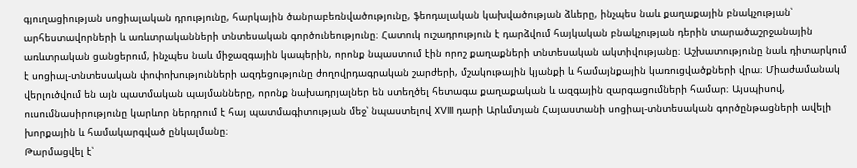գյուղացիության սոցիալական դրությունը, հարկային ծանրաբեռնվածությունը, ֆեոդալական կախվածության ձևերը, ինչպես նաև քաղաքային բնակչության՝ արհեստավորների և առևտրականների տնտեսական գործունեությունը։ Հատուկ ուշադրություն է դարձվում հայկական բնակչության դերին տարածաշրջանային առևտրական ցանցերում, ինչպես նաև միջազգային կապերին, որոնք նպաստում էին որոշ քաղաքների տնտեսական ակտիվությանը։ Աշխատությունը նաև դիտարկում է սոցիալ-տնտեսական փոփոխությունների ազդեցությունը ժողովրդագրական շարժերի, մշակութային կյանքի և համայնքային կառուցվածքների վրա։ Միաժամանակ վերլուծվում են այն պատմական պայմանները, որոնք նախադրյալներ են ստեղծել հետագա քաղաքական և ազգային զարգացումների համար։ Այսպիսով, ուսումնասիրությունը կարևոր ներդրում է հայ պատմագիտության մեջ՝ նպաստելով XVIII դարի Արևմտյան Հայաստանի սոցիալ-տնտեսական գործընթացների ավելի խորքային և համակարգված ընկալմանը։
Թարմացվել է՝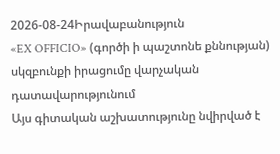2026-08-24Իրավաբանություն
«EX OFFICIO» (գործի ի պաշտոնե քննության) սկզբունքի իրացումը վարչական դատավարությունում
Այս գիտական աշխատությունը նվիրված է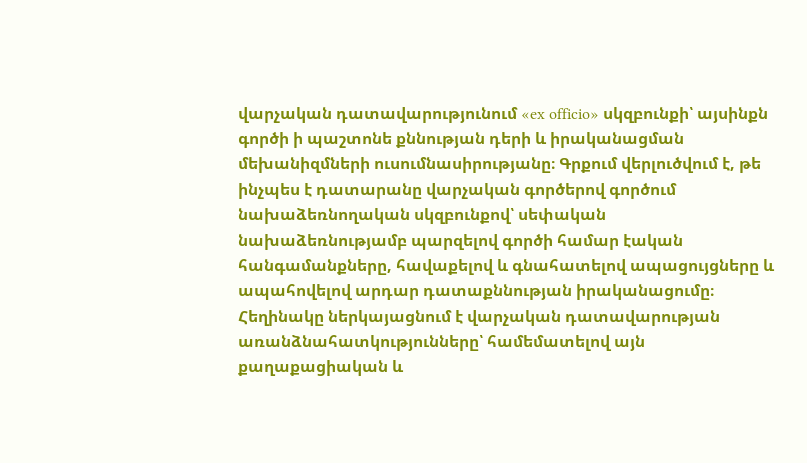վարչական դատավարությունում «ex officio» սկզբունքի՝ այսինքն գործի ի պաշտոնե քննության դերի և իրականացման մեխանիզմների ուսումնասիրությանը։ Գրքում վերլուծվում է, թե ինչպես է դատարանը վարչական գործերով գործում նախաձեռնողական սկզբունքով՝ սեփական նախաձեռնությամբ պարզելով գործի համար էական հանգամանքները, հավաքելով և գնահատելով ապացույցները և ապահովելով արդար դատաքննության իրականացումը։ Հեղինակը ներկայացնում է վարչական դատավարության առանձնահատկությունները՝ համեմատելով այն քաղաքացիական և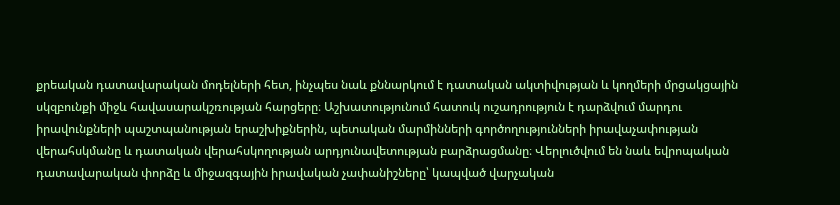քրեական դատավարական մոդելների հետ, ինչպես նաև քննարկում է դատական ակտիվության և կողմերի մրցակցային սկզբունքի միջև հավասարակշռության հարցերը։ Աշխատությունում հատուկ ուշադրություն է դարձվում մարդու իրավունքների պաշտպանության երաշխիքներին, պետական մարմինների գործողությունների իրավաչափության վերահսկմանը և դատական վերահսկողության արդյունավետության բարձրացմանը։ Վերլուծվում են նաև եվրոպական դատավարական փորձը և միջազգային իրավական չափանիշները՝ կապված վարչական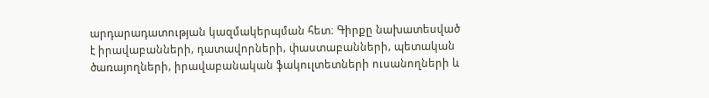արդարադատության կազմակերպման հետ։ Գիրքը նախատեսված է իրավաբանների, դատավորների, փաստաբանների, պետական ծառայողների, իրավաբանական ֆակուլտետների ուսանողների և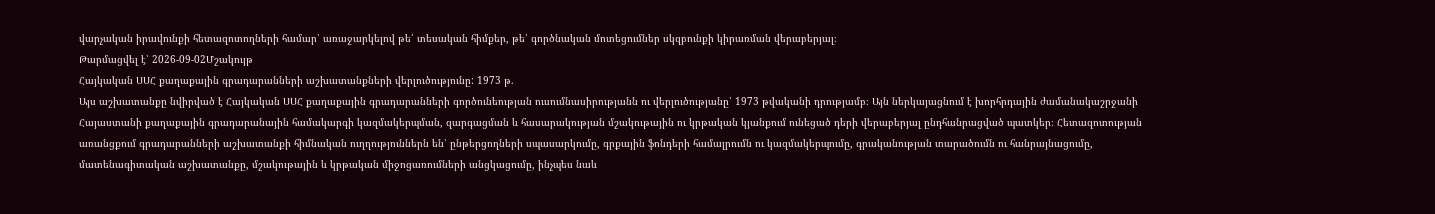վարչական իրավունքի հետազոտողների համար՝ առաջարկելով թե՛ տեսական հիմքեր, թե՛ գործնական մոտեցումներ սկզբունքի կիրառման վերաբերյալ։
Թարմացվել է՝ 2026-09-02Մշակույթ
Հայկական ՍՍՀ քաղաքային գրադարանների աշխատանքների վերլուծությունը: 1973 թ.
Այս աշխատանքը նվիրված է Հայկական ՍՍՀ քաղաքային գրադարանների գործունեության ուսումնասիրությանն ու վերլուծությանը՝ 1973 թվականի դրությամբ։ Այն ներկայացնում է խորհրդային ժամանակաշրջանի Հայաստանի քաղաքային գրադարանային համակարգի կազմակերպման, զարգացման և հասարակության մշակութային ու կրթական կյանքում ունեցած դերի վերաբերյալ ընդհանրացված պատկեր։ Հետազոտության առանցքում գրադարանների աշխատանքի հիմնական ուղղություններն են՝ ընթերցողների սպասարկումը, գրքային ֆոնդերի համալրումն ու կազմակերպումը, գրականության տարածումն ու հանրայնացումը, մատենագիտական աշխատանքը, մշակութային և կրթական միջոցառումների անցկացումը, ինչպես նաև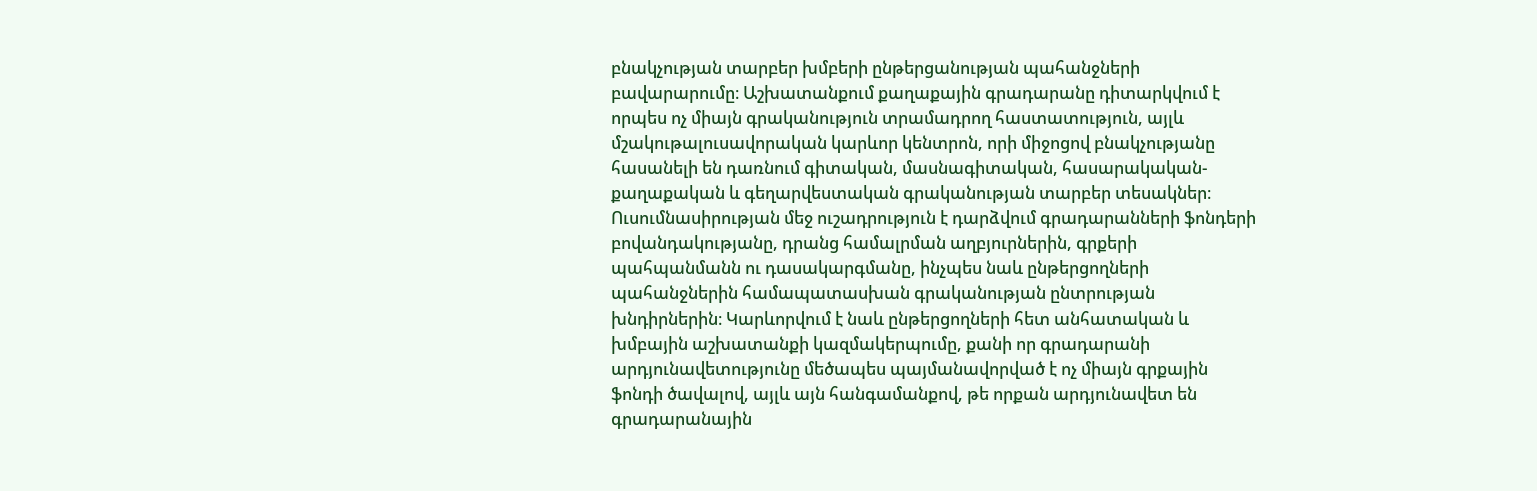բնակչության տարբեր խմբերի ընթերցանության պահանջների բավարարումը։ Աշխատանքում քաղաքային գրադարանը դիտարկվում է որպես ոչ միայն գրականություն տրամադրող հաստատություն, այլև մշակութալուսավորական կարևոր կենտրոն, որի միջոցով բնակչությանը հասանելի են դառնում գիտական, մասնագիտական, հասարակական-քաղաքական և գեղարվեստական գրականության տարբեր տեսակներ։ Ուսումնասիրության մեջ ուշադրություն է դարձվում գրադարանների ֆոնդերի բովանդակությանը, դրանց համալրման աղբյուրներին, գրքերի պահպանմանն ու դասակարգմանը, ինչպես նաև ընթերցողների պահանջներին համապատասխան գրականության ընտրության խնդիրներին։ Կարևորվում է նաև ընթերցողների հետ անհատական և խմբային աշխատանքի կազմակերպումը, քանի որ գրադարանի արդյունավետությունը մեծապես պայմանավորված է ոչ միայն գրքային ֆոնդի ծավալով, այլև այն հանգամանքով, թե որքան արդյունավետ են գրադարանային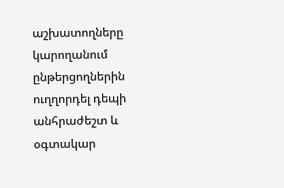աշխատողները կարողանում ընթերցողներին ուղղորդել դեպի անհրաժեշտ և օգտակար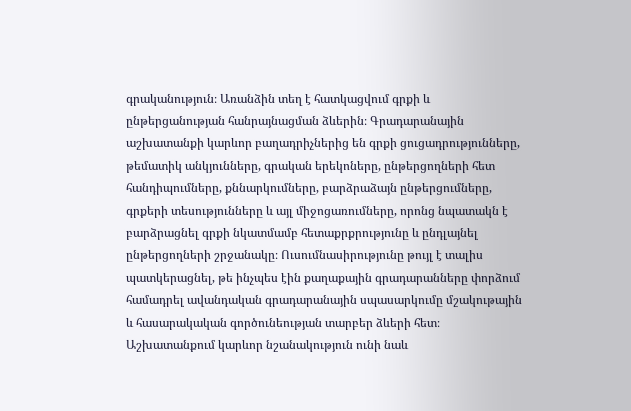գրականություն։ Առանձին տեղ է հատկացվում գրքի և ընթերցանության հանրայնացման ձևերին։ Գրադարանային աշխատանքի կարևոր բաղադրիչներից են գրքի ցուցադրությունները, թեմատիկ անկյունները, գրական երեկոները, ընթերցողների հետ հանդիպումները, քննարկումները, բարձրաձայն ընթերցումները, գրքերի տեսությունները և այլ միջոցառումները, որոնց նպատակն է բարձրացնել գրքի նկատմամբ հետաքրքրությունը և ընդլայնել ընթերցողների շրջանակը։ Ուսումնասիրությունը թույլ է տալիս պատկերացնել, թե ինչպես էին քաղաքային գրադարանները փորձում համադրել ավանդական գրադարանային սպասարկումը մշակութային և հասարակական գործունեության տարբեր ձևերի հետ։ Աշխատանքում կարևոր նշանակություն ունի նաև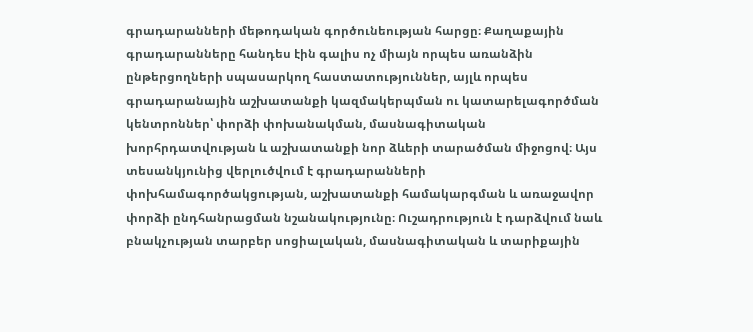գրադարանների մեթոդական գործունեության հարցը։ Քաղաքային գրադարանները հանդես էին գալիս ոչ միայն որպես առանձին ընթերցողների սպասարկող հաստատություններ, այլև որպես գրադարանային աշխատանքի կազմակերպման ու կատարելագործման կենտրոններ՝ փորձի փոխանակման, մասնագիտական խորհրդատվության և աշխատանքի նոր ձևերի տարածման միջոցով։ Այս տեսանկյունից վերլուծվում է գրադարանների փոխհամագործակցության, աշխատանքի համակարգման և առաջավոր փորձի ընդհանրացման նշանակությունը։ Ուշադրություն է դարձվում նաև բնակչության տարբեր սոցիալական, մասնագիտական և տարիքային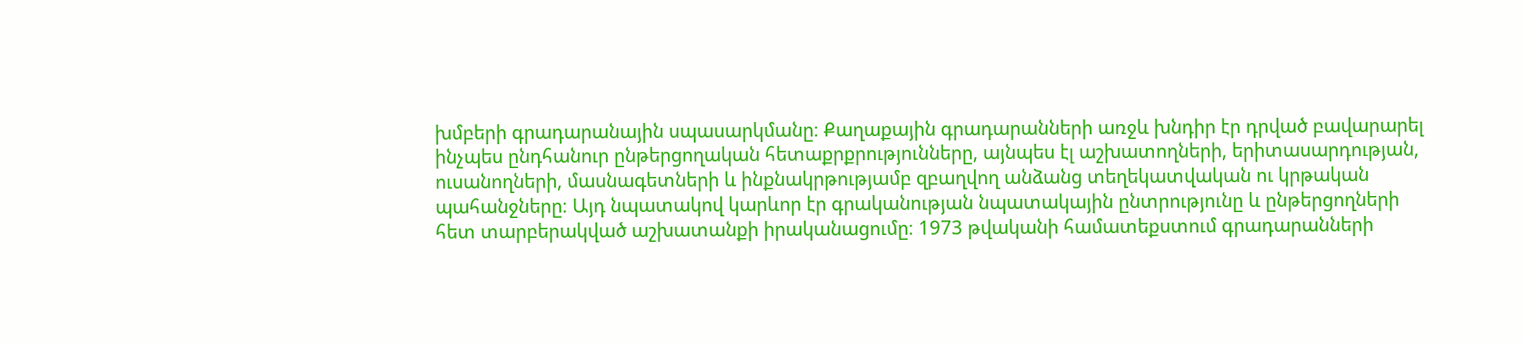խմբերի գրադարանային սպասարկմանը։ Քաղաքային գրադարանների առջև խնդիր էր դրված բավարարել ինչպես ընդհանուր ընթերցողական հետաքրքրությունները, այնպես էլ աշխատողների, երիտասարդության, ուսանողների, մասնագետների և ինքնակրթությամբ զբաղվող անձանց տեղեկատվական ու կրթական պահանջները։ Այդ նպատակով կարևոր էր գրականության նպատակային ընտրությունը և ընթերցողների հետ տարբերակված աշխատանքի իրականացումը։ 1973 թվականի համատեքստում գրադարանների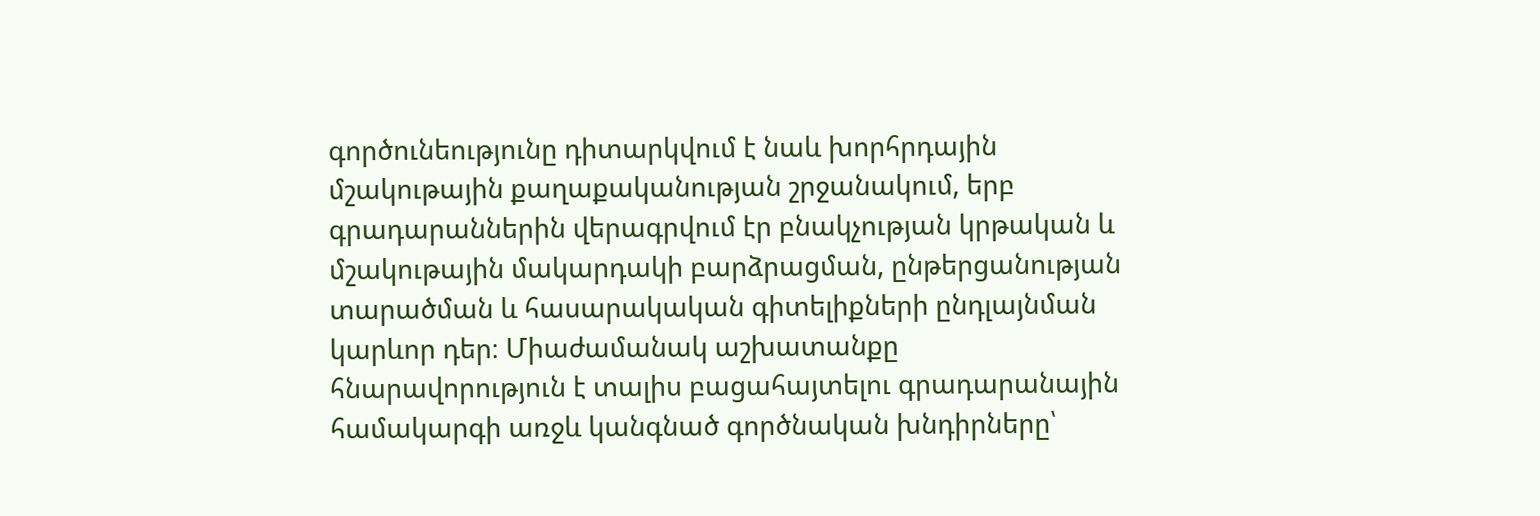գործունեությունը դիտարկվում է նաև խորհրդային մշակութային քաղաքականության շրջանակում, երբ գրադարաններին վերագրվում էր բնակչության կրթական և մշակութային մակարդակի բարձրացման, ընթերցանության տարածման և հասարակական գիտելիքների ընդլայնման կարևոր դեր։ Միաժամանակ աշխատանքը հնարավորություն է տալիս բացահայտելու գրադարանային համակարգի առջև կանգնած գործնական խնդիրները՝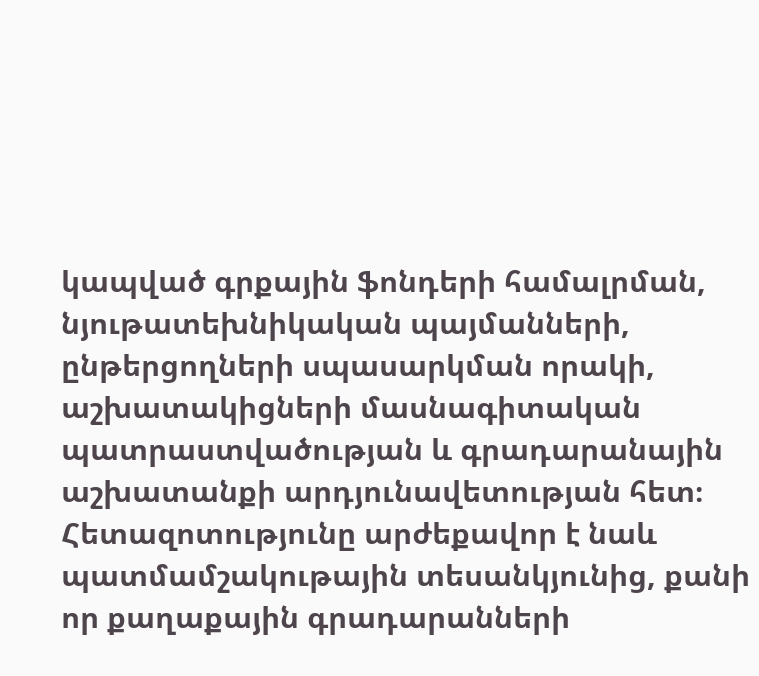կապված գրքային ֆոնդերի համալրման, նյութատեխնիկական պայմանների, ընթերցողների սպասարկման որակի, աշխատակիցների մասնագիտական պատրաստվածության և գրադարանային աշխատանքի արդյունավետության հետ։ Հետազոտությունը արժեքավոր է նաև պատմամշակութային տեսանկյունից, քանի որ քաղաքային գրադարանների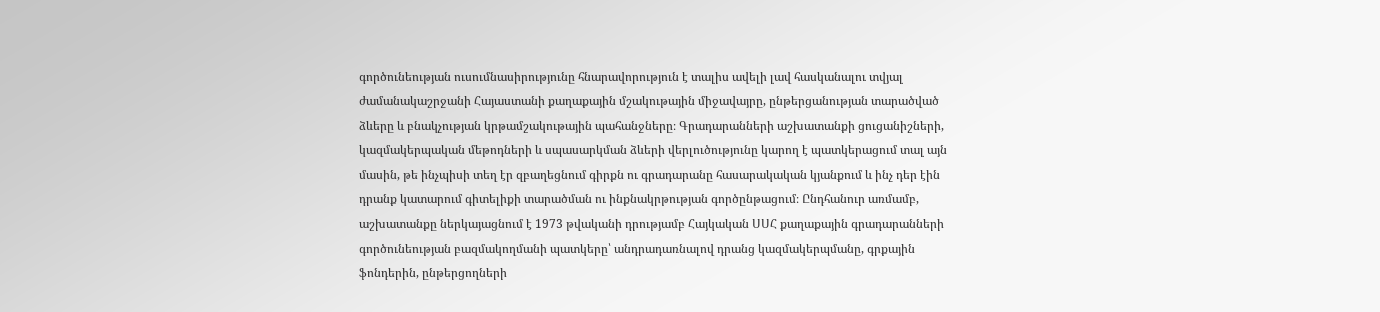գործունեության ուսումնասիրությունը հնարավորություն է տալիս ավելի լավ հասկանալու տվյալ ժամանակաշրջանի Հայաստանի քաղաքային մշակութային միջավայրը, ընթերցանության տարածված ձևերը և բնակչության կրթամշակութային պահանջները։ Գրադարանների աշխատանքի ցուցանիշների, կազմակերպական մեթոդների և սպասարկման ձևերի վերլուծությունը կարող է պատկերացում տալ այն մասին, թե ինչպիսի տեղ էր զբաղեցնում գիրքն ու գրադարանը հասարակական կյանքում և ինչ դեր էին դրանք կատարում գիտելիքի տարածման ու ինքնակրթության գործընթացում։ Ընդհանուր առմամբ, աշխատանքը ներկայացնում է 1973 թվականի դրությամբ Հայկական ՍՍՀ քաղաքային գրադարանների գործունեության բազմակողմանի պատկերը՝ անդրադառնալով դրանց կազմակերպմանը, գրքային ֆոնդերին, ընթերցողների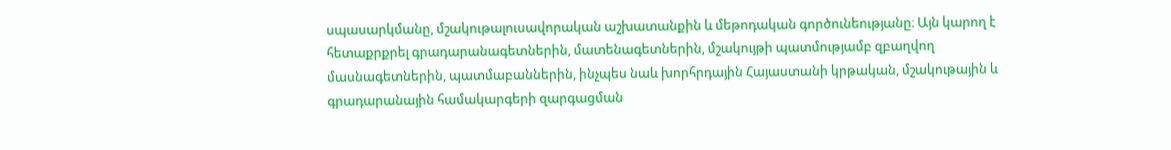սպասարկմանը, մշակութալուսավորական աշխատանքին և մեթոդական գործունեությանը։ Այն կարող է հետաքրքրել գրադարանագետներին, մատենագետներին, մշակույթի պատմությամբ զբաղվող մասնագետներին, պատմաբաններին, ինչպես նաև խորհրդային Հայաստանի կրթական, մշակութային և գրադարանային համակարգերի զարգացման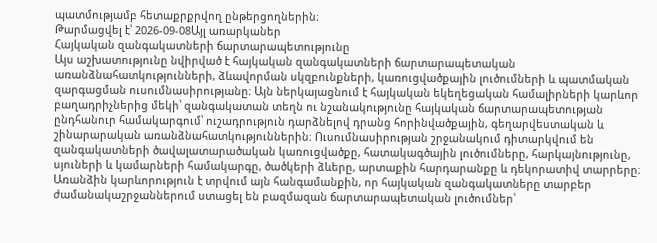պատմությամբ հետաքրքրվող ընթերցողներին։
Թարմացվել է՝ 2026-09-08Այլ առարկաներ
Հայկական զանգակատների ճարտարապետությունը
Այս աշխատությունը նվիրված է հայկական զանգակատների ճարտարապետական առանձնահատկությունների, ձևավորման սկզբունքների, կառուցվածքային լուծումների և պատմական զարգացման ուսումնասիրությանը։ Այն ներկայացնում է հայկական եկեղեցական համալիրների կարևոր բաղադրիչներից մեկի՝ զանգակատան տեղն ու նշանակությունը հայկական ճարտարապետության ընդհանուր համակարգում՝ ուշադրություն դարձնելով դրանց հորինվածքային, գեղարվեստական և շինարարական առանձնահատկություններին։ Ուսումնասիրության շրջանակում դիտարկվում են զանգակատների ծավալատարածական կառուցվածքը, հատակագծային լուծումները, հարկայնությունը, սյուների և կամարների համակարգը, ծածկերի ձևերը, արտաքին հարդարանքը և դեկորատիվ տարրերը։ Առանձին կարևորություն է տրվում այն հանգամանքին, որ հայկական զանգակատները տարբեր ժամանակաշրջաններում ստացել են բազմազան ճարտարապետական լուծումներ՝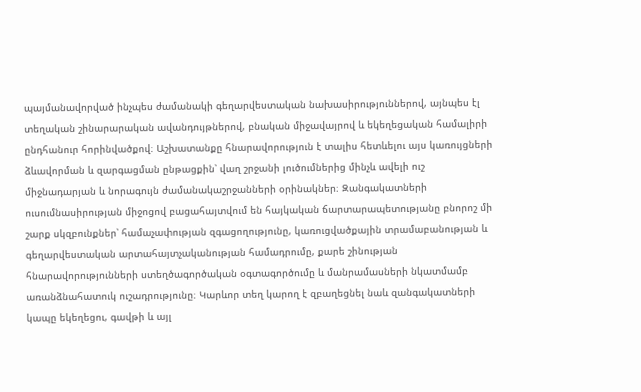պայմանավորված ինչպես ժամանակի գեղարվեստական նախասիրություններով, այնպես էլ տեղական շինարարական ավանդույթներով, բնական միջավայրով և եկեղեցական համալիրի ընդհանուր հորինվածքով։ Աշխատանքը հնարավորություն է տալիս հետևելու այս կառույցների ձևավորման և զարգացման ընթացքին՝ վաղ շրջանի լուծումներից մինչև ավելի ուշ միջնադարյան և նորագույն ժամանակաշրջանների օրինակներ։ Զանգակատների ուսումնասիրության միջոցով բացահայտվում են հայկական ճարտարապետությանը բնորոշ մի շարք սկզբունքներ՝ համաչափության զգացողությունը, կառուցվածքային տրամաբանության և գեղարվեստական արտահայտչականության համադրումը, քարե շինության հնարավորությունների ստեղծագործական օգտագործումը և մանրամասների նկատմամբ առանձնահատուկ ուշադրությունը։ Կարևոր տեղ կարող է զբաղեցնել նաև զանգակատների կապը եկեղեցու, գավթի և այլ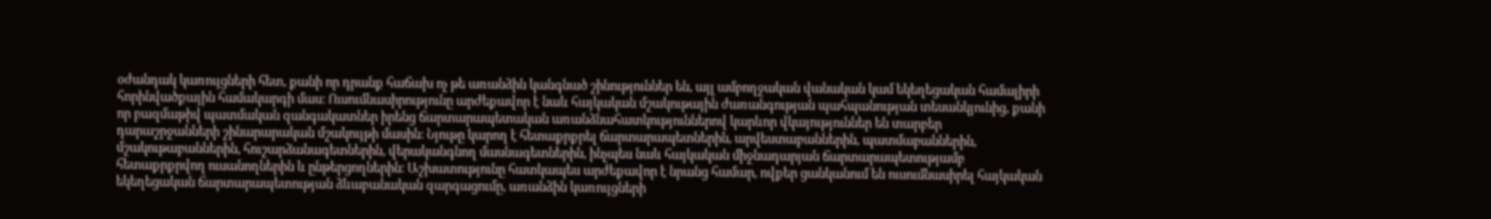օժանդակ կառույցների հետ, քանի որ դրանք հաճախ ոչ թե առանձին կանգնած շինություններ են, այլ ամբողջական վանական կամ եկեղեցական համալիրի հորինվածքային համակարգի մաս։ Ուսումնասիրությունը արժեքավոր է նաև հայկական մշակութային ժառանգության պահպանության տեսանկյունից, քանի որ բազմաթիվ պատմական զանգակատներ իրենց ճարտարապետական առանձնահատկություններով կարևոր վկայություններ են տարբեր դարաշրջանների շինարարական մշակույթի մասին։ Նյութը կարող է հետաքրքրել ճարտարապետներին, արվեստաբաններին, պատմաբաններին, մշակութաբաններին, հուշարձանագետներին, վերականգնող մասնագետներին, ինչպես նաև հայկական միջնադարյան ճարտարապետությամբ հետաքրքրվող ուսանողներին և ընթերցողներին։ Աշխատությունը հատկապես արժեքավոր է նրանց համար, ովքեր ցանկանում են ուսումնասիրել հայկական եկեղեցական ճարտարապետության ձևաբանական զարգացումը, առանձին կառույցների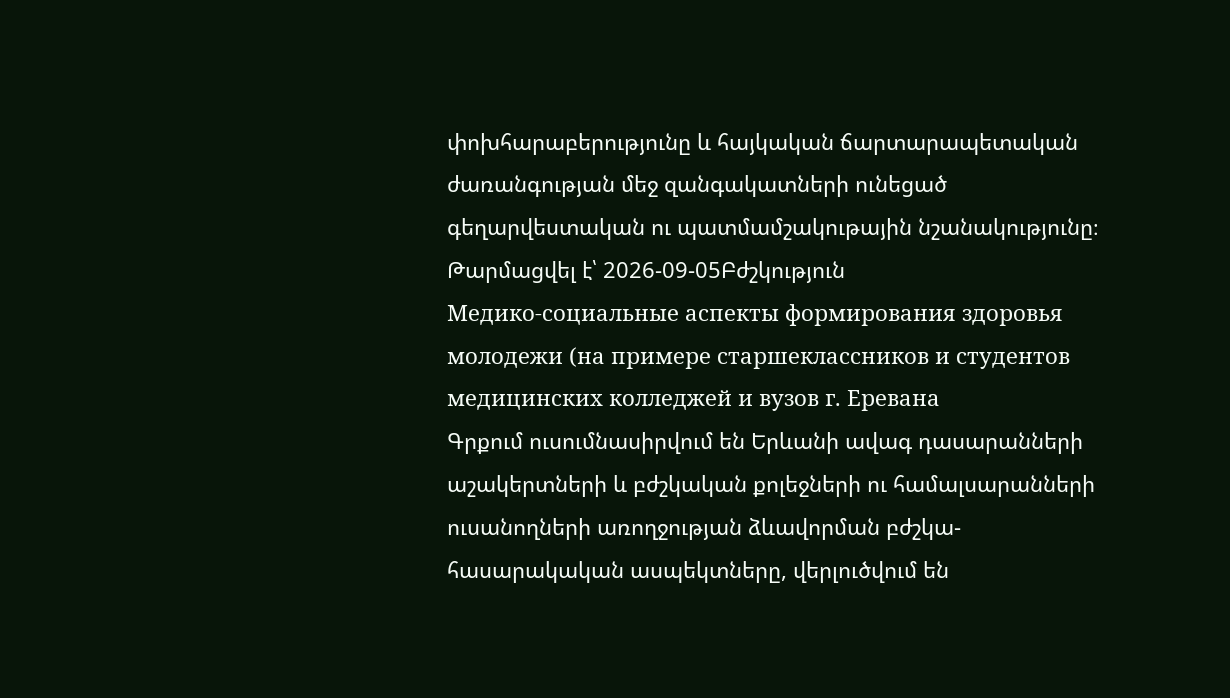փոխհարաբերությունը և հայկական ճարտարապետական ժառանգության մեջ զանգակատների ունեցած գեղարվեստական ու պատմամշակութային նշանակությունը։
Թարմացվել է՝ 2026-09-05Բժշկություն
Медико-социальные аспекты формирования здоровья молодежи (на примере старшеклассников и студентов медицинских колледжей и вузов г. Еревана
Գրքում ուսումնասիրվում են Երևանի ավագ դասարանների աշակերտների և բժշկական քոլեջների ու համալսարանների ուսանողների առողջության ձևավորման բժշկա-հասարակական ասպեկտները, վերլուծվում են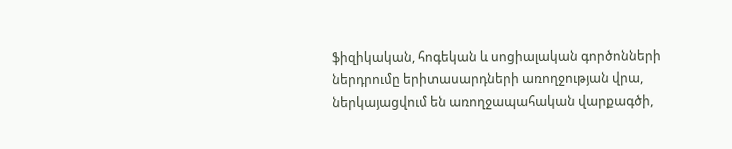ֆիզիկական, հոգեկան և սոցիալական գործոնների ներդրումը երիտասարդների առողջության վրա, ներկայացվում են առողջապահական վարքագծի,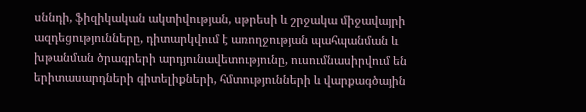սննդի, ֆիզիկական ակտիվության, սթրեսի և շրջակա միջավայրի ազդեցությունները, դիտարկվում է առողջության պահպանման և խթանման ծրագրերի արդյունավետությունը, ուսումնասիրվում են երիտասարդների գիտելիքների, հմտությունների և վարքագծային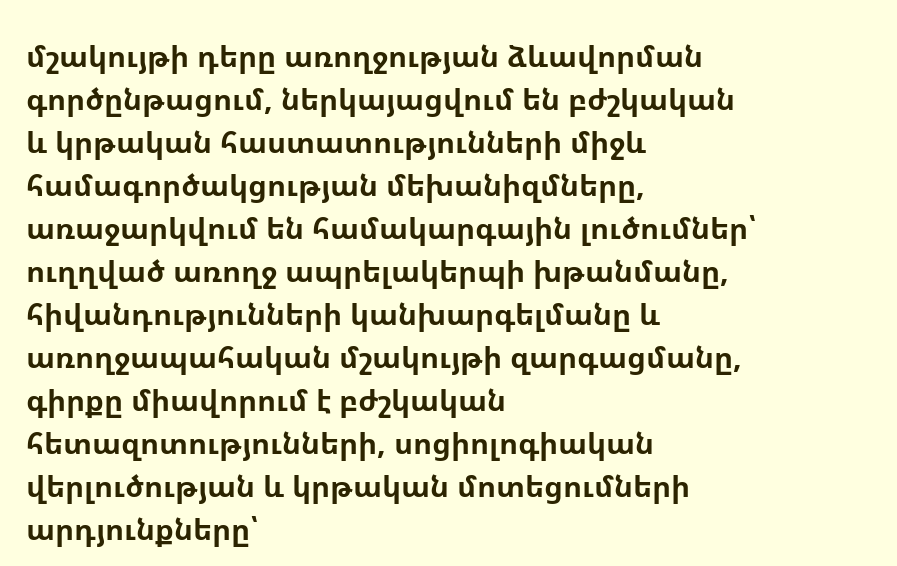մշակույթի դերը առողջության ձևավորման գործընթացում, ներկայացվում են բժշկական և կրթական հաստատությունների միջև համագործակցության մեխանիզմները, առաջարկվում են համակարգային լուծումներ՝ ուղղված առողջ ապրելակերպի խթանմանը, հիվանդությունների կանխարգելմանը և առողջապահական մշակույթի զարգացմանը, գիրքը միավորում է բժշկական հետազոտությունների, սոցիոլոգիական վերլուծության և կրթական մոտեցումների արդյունքները՝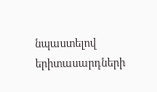նպաստելով երիտասարդների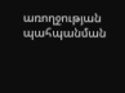առողջության պահպանման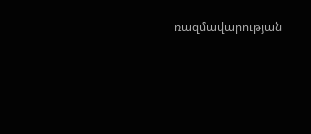ռազմավարության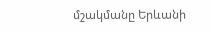մշակմանը Երևանի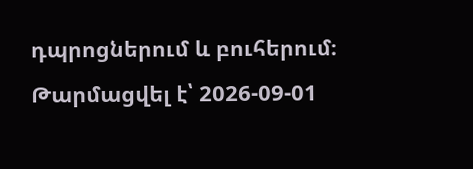դպրոցներում և բուհերում։
Թարմացվել է՝ 2026-09-01